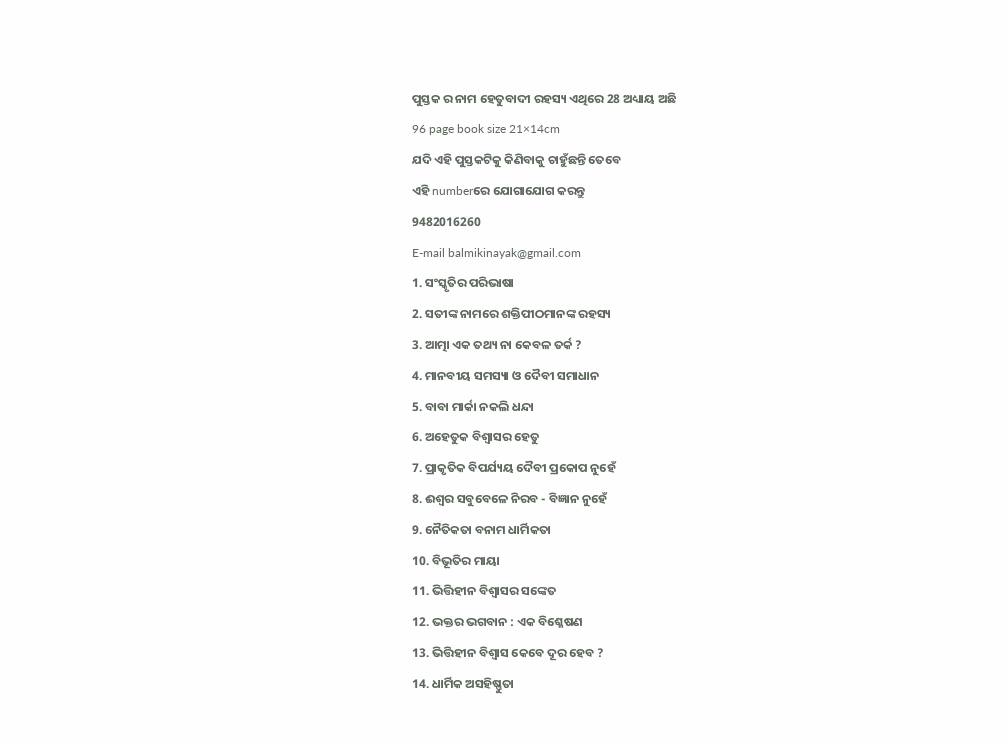ପୁସ୍ତକ ର ନାମ ହେତୁବାଦୀ ରହସ୍ୟ ଏଥିରେ 28 ଅଧ୍ୟାୟ ଅଛି
96 page book size 21×14cm
ଯଦି ଏହି ପୁସ୍ତକଟିକୁ କିଣିବାକୁ ଚାହୁଁଛନ୍ତି ତେବେ
ଏହି numberରେ ଯୋଗାଯୋଗ କରନ୍ତୁ
9482016260
E-mail balmikinayak@gmail.com
1. ସଂସ୍କୃତିର ପରିଭାଷା
2. ସତୀଙ୍କ ନାମରେ ଶକ୍ତିପୀଠମାନଙ୍କ ରହସ୍ୟ
3. ଆତ୍ମା ଏକ ତଥ୍ୟ ନା କେବଳ ତର୍କ ?
4. ମାନବୀୟ ସମସ୍ୟା ଓ ଦୈବୀ ସମାଧାନ
5. ବାବା ମାର୍କା ନକଲି ଧନ୍ଦା
6. ଅହେତୁକ ବିଶ୍ବାସର ହେତୁ
7. ପ୍ରାକୃତିକ ବିପର୍ଯ୍ୟୟ ଦୈବୀ ପ୍ରକୋପ ନୁହେଁ
8. ଈଶ୍ବର ସବୁବେଳେ ନିରବ - ବିଜ୍ଞାନ ନୁହେଁ
9. ନୈତିକତା ବନାମ ଧାର୍ମିକତା
10. ବିଭୂତିର ମାୟା
11. ଭିତ୍ତିହୀନ ବିଶ୍ବାସର ସଙ୍କେତ
12. ଭକ୍ତର ଭଗବାନ : ଏକ ବିଶ୍ଳେଷଣ
13. ଭିତ୍ତିହୀନ ବିଶ୍ବାସ କେବେ ଦୂର ହେବ ?
14. ଧାର୍ମିକ ଅସହିଷ୍ଣୁତା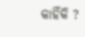କାହିଁକି ?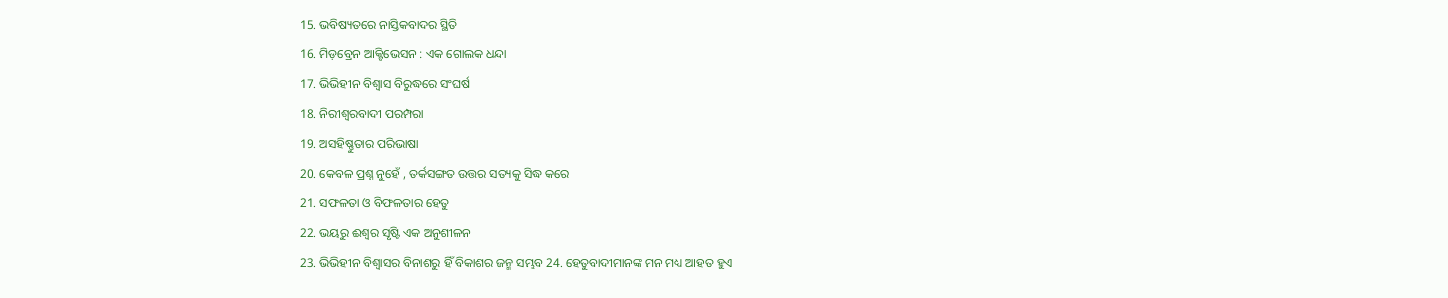15. ଭବିଷ୍ୟତରେ ନାସ୍ତିକବାଦର ସ୍ଥିତି
16. ମିଡ଼ବ୍ରେନ ଆକ୍ଟିଭେସନ : ଏକ ଗୋଲକ ଧନ୍ଦା
17. ଭିଭିହୀନ ବିଶ୍ବାସ ବିରୁଦ୍ଧରେ ସଂଘର୍ଷ
18. ନିରୀଶ୍ବରବାଦୀ ପରମ୍ପରା
19. ଅସହିଷ୍ଣୁତାର ପରିଭାଷା
20. କେବଳ ପ୍ରଶ୍ନ ନୁହେଁ , ତର୍କସଙ୍ଗତ ଉତ୍ତର ସତ୍ୟକୁ ସିଦ୍ଧ କରେ
21. ସଫଳତା ଓ ବିଫଳତାର ହେତୁ
22. ଭୟରୁ ଈଶ୍ବର ସୃଷ୍ଟି ଏକ ଅନୁଶୀଳନ
23. ଭିଭିହୀନ ବିଶ୍ବାସର ବିନାଶରୁ ହିଁ ବିକାଶର ଜନ୍ମ ସମ୍ଭବ 24. ହେତୁବାଦୀମାନଙ୍କ ମନ ମଧ୍ୟ ଆହତ ହୁଏ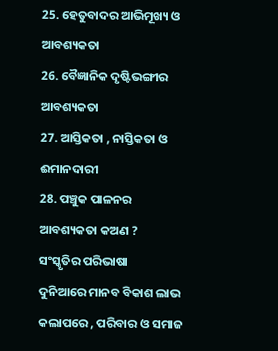25. ହେତୁବାଦର ଆଭିମୂଖ୍ୟ ଓ ଆବଶ୍ୟକତା
26. ବୈଜ୍ଞାନିକ ଦୃଷ୍ଟିଭଙ୍ଗୀର ଆବଶ୍ୟକତା
27. ଆସ୍ତିକତା , ନାସ୍ତିକତା ଓ ଈମାନଦାରୀ
28. ପଞ୍ଚୁକ ପାଳନର ଆବଶ୍ୟକତା କଅଣ ?
ସଂସ୍କୃତିର ପରିଭାଷା
ଦୁନିଆରେ ମାନବ ବିକାଶ ଲାଭ କଲାପରେ , ପରିବାର ଓ ସମାଜ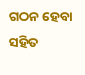ଗଠନ ହେବା ସହିତ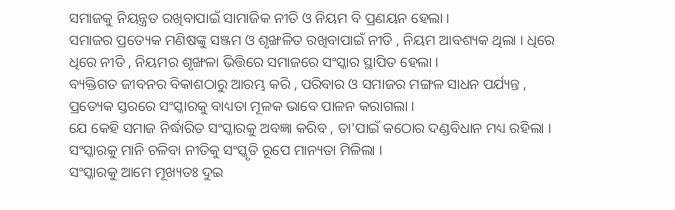ସମାଜକୁ ନିୟନ୍ତ୍ରତ ରଖିବାପାଇଁ ସାମାଜିକ ନୀତି ଓ ନିୟମ ବି ପ୍ରଣୟନ ହେଲା ।
ସମାଜର ପ୍ରତ୍ୟେକ ମଣିଷଙ୍କୁ ସଞ୍ଜମ ଓ ଶୃଙ୍ଖଳିତ ରଖିବାପାଇଁ ନୀତି , ନିୟମ ଆବଶ୍ୟକ ଥିଲା । ଧିରେ ଧିରେ ନୀତି , ନିୟମର ଶୃଙ୍ଖଳା ଭିତ୍ତିରେ ସମାଜରେ ସଂସ୍କାର ସ୍ଥାପିତ ହେଲା ।
ବ୍ୟକ୍ତିଗତ ଜୀବନର ବିକାଶଠାରୁ ଆରମ୍ଭ କରି , ପରିବାର ଓ ସମାଜର ମଙ୍ଗଳ ସାଧନ ପର୍ଯ୍ୟନ୍ତ , ପ୍ରତ୍ୟେକ ସ୍ତରରେ ସଂସ୍କାରକୁ ବାଧ୍ୟତା ମୂଳକ ଭାବେ ପାଳନ କରାଗଲା ।
ଯେ କେହି ସମାଜ ନିର୍ଦ୍ଧାରିତ ସଂସ୍କାରକୁ ଅବଜ୍ଞା କରିବ , ତା'ପାଇଁ କଠୋର ଦଣ୍ଡବିଧାନ ମଧ୍ୟ ରହିଲା । ସଂସ୍କାରକୁ ମାନି ଚଳିବା ନୀତିକୁ ସଂସ୍କୃତି ରୂପେ ମାନ୍ୟତା ମିଳିଲା ।
ସଂସ୍କାରକୁ ଆମେ ମୂଖ୍ୟତଃ ଦୁଇ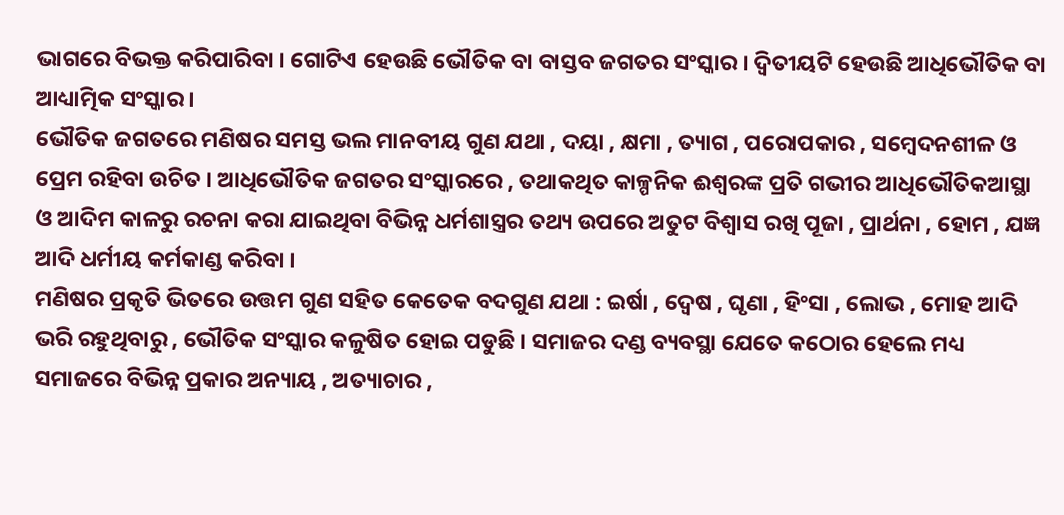ଭାଗରେ ବିଭକ୍ତ କରିପାରିବା । ଗୋଟିଏ ହେଉଛି ଭୌତିକ ବା ବାସ୍ତବ ଜଗତର ସଂସ୍କାର । ଦ୍ୱିତୀୟଟି ହେଉଛି ଆଧିଭୌତିକ ବା ଆଧ୍ୟାତ୍ମିକ ସଂସ୍କାର ।
ଭୌତିକ ଜଗତରେ ମଣିଷର ସମସ୍ତ ଭଲ ମାନବୀୟ ଗୁଣ ଯଥା , ଦୟା , କ୍ଷମା , ତ୍ୟାଗ , ପରୋପକାର , ସମ୍ବେଦନଶୀଳ ଓ ପ୍ରେମ ରହିବା ଉଚିତ । ଆଧିଭୌତିକ ଜଗତର ସଂସ୍କାରରେ , ତଥାକଥିତ କାଳ୍ପନିକ ଈଶ୍ବରଙ୍କ ପ୍ରତି ଗଭୀର ଆଧିଭୌତିକଆସ୍ଥା ଓ ଆଦିମ କାଳରୁ ରଚନା କରା ଯାଇଥିବା ବିଭିନ୍ନ ଧର୍ମଶାସ୍ତ୍ରର ତଥ୍ୟ ଉପରେ ଅତୁଟ ବିଶ୍ବାସ ରଖି ପୂଜା , ପ୍ରାର୍ଥନା , ହୋମ , ଯଜ୍ଞ ଆଦି ଧର୍ମୀୟ କର୍ମକାଣ୍ଡ କରିବା ।
ମଣିଷର ପ୍ରକୃତି ଭିତରେ ଉତ୍ତମ ଗୁଣ ସହିତ କେତେକ ବଦଗୁଣ ଯଥା : ଇର୍ଷା , ଦ୍ବେଷ , ଘୃଣା , ହିଂସା , ଲୋଭ , ମୋହ ଆଦି ଭରି ରହୁଥିବାରୁ , ଭୌତିକ ସଂସ୍କାର କଳୁଷିତ ହୋଇ ପଡୁଛି । ସମାଜର ଦଣ୍ଡ ବ୍ୟବସ୍ଥା ଯେତେ କଠୋର ହେଲେ ମଧ୍ୟ ସମାଜରେ ବିଭିନ୍ନ ପ୍ରକାର ଅନ୍ୟାୟ , ଅତ୍ୟାଚାର ,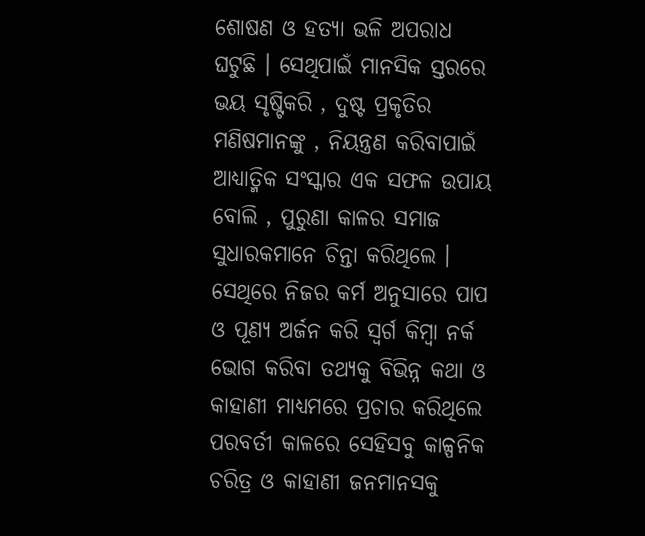ଶୋଷଣ ଓ ହତ୍ୟା ଭଳି ଅପରାଧ ଘଟୁଛି । ସେଥିପାଇଁ ମାନସିକ ସ୍ତରରେ ଭୟ ସୃଷ୍ଟିକରି , ଦୁଷ୍ଟ ପ୍ରକୃତିର ମଣିଷମାନଙ୍କୁ , ନିୟନ୍ତ୍ରଣ କରିବାପାଇଁ ଆଧ୍ୟାତ୍ମିକ ସଂସ୍କାର ଏକ ସଫଳ ଉପାୟ ବୋଲି , ପୁରୁଣା କାଳର ସମାଜ ସୁଧାରକମାନେ ଚିନ୍ତା କରିଥିଲେ । ସେଥିରେ ନିଜର କର୍ମ ଅନୁସାରେ ପାପ ଓ ପୂଣ୍ୟ ଅର୍ଜନ କରି ସ୍ବର୍ଗ କିମ୍ବା ନର୍କ ଭୋଗ କରିବା ତଥ୍ୟକୁ ବିଭିନ୍ନ କଥା ଓ କାହାଣୀ ମାଧ୍ୟମରେ ପ୍ରଚାର କରିଥିଲେ ପରବର୍ତୀ କାଳରେ ସେହିସବୁ କାଳ୍ପନିକ ଚରିତ୍ର ଓ କାହାଣୀ ଜନମାନସକୁ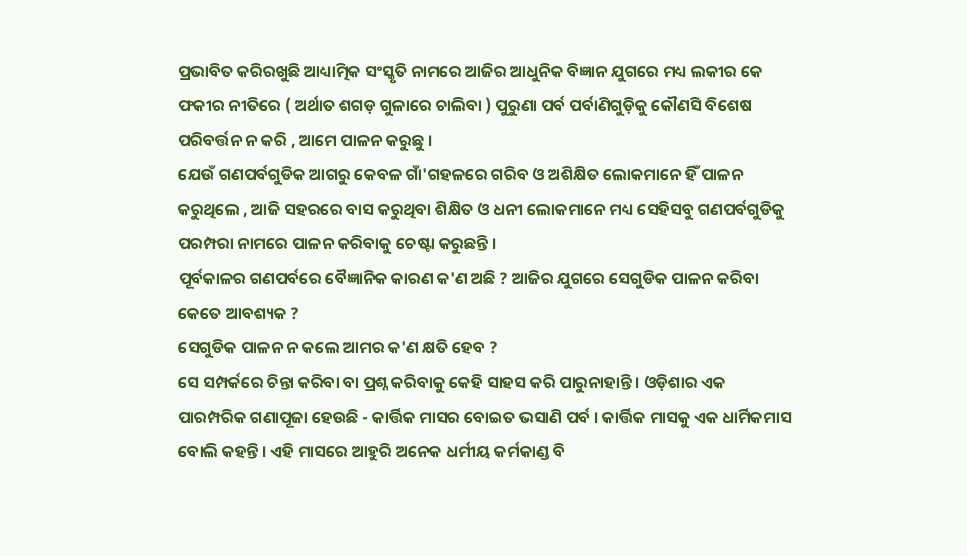ପ୍ରଭାବିତ କରିରଖୁଛି ଆଧ୍ୟାତ୍ମିକ ସଂସ୍କୃତି ନାମରେ ଆଜିର ଆଧୁନିକ ବିଜ୍ଞାନ ଯୁଗରେ ମଧ୍ୟ ଲକୀର କେ ଫକୀର ନୀତିରେ ( ଅର୍ଥାତ ଶଗଡ଼ ଗୁଳାରେ ଚାଲିବା ) ପୁରୁଣା ପର୍ବ ପର୍ବାଣିଗୁଡ଼ିକୁ କୌଣସି ବିଶେଷ ପରିବର୍ତ୍ତନ ନ କରି , ଆମେ ପାଳନ କରୁଛୁ ।
ଯେଉଁ ଗଣପର୍ବଗୁଡିକ ଆଗରୁ କେବଳ ଗାଁ'ଗହଳରେ ଗରିବ ଓ ଅଶିକ୍ଷିତ ଲୋକମାନେ ହିଁ ପାଳନ କରୁଥିଲେ , ଆଜି ସହରରେ ବାସ କରୁଥିବା ଶିକ୍ଷିତ ଓ ଧନୀ ଲୋକମାନେ ମଧ୍ୟ ସେହିସବୁ ଗଣପର୍ବଗୁଡିକୁ ପରମ୍ପରା ନାମରେ ପାଳନ କରିବାକୁ ଚେଷ୍ଟା କରୁଛନ୍ତି ।
ପୂର୍ବକାଳର ଗଣପର୍ବରେ ବୈଜ୍ଞାନିକ କାରଣ କ'ଣ ଅଛି ? ଆଜିର ଯୁଗରେ ସେଗୁଡିକ ପାଳନ କରିବା କେତେ ଆବଶ୍ୟକ ?
ସେଗୁଡିକ ପାଳନ ନ କଲେ ଆମର କ'ଣ କ୍ଷତି ହେବ ?
ସେ ସମ୍ପର୍କରେ ଚିନ୍ତା କରିବା ବା ପ୍ରଶ୍ନ କରିବାକୁ କେହି ସାହସ କରି ପାରୁନାହାନ୍ତି । ଓଡ଼ିଶାର ଏକ ପାରମ୍ପରିକ ଗଣାପୂଜା ହେଉଛି - କାର୍ତ୍ତିକ ମାସର ବୋଇତ ଭସାଣି ପର୍ବ । କାର୍ତ୍ତିକ ମାସକୁ ଏକ ଧାର୍ମିକମାସ ବୋଲି କହନ୍ତି । ଏହି ମାସରେ ଆହୁରି ଅନେକ ଧର୍ମୀୟ କର୍ମକାଣ୍ଡ ବି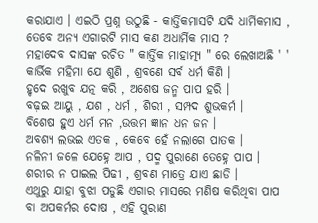କରାଯାଏ । ଏଇଠି ପ୍ରଶ୍ନ ଉଠୁଛି - କାର୍ତ୍ତିକମାସଟି ଯଦି ଧାର୍ମିକମାସ , ତେବେ ଅନ୍ୟ ଏଗାରଟି ମାସ କଣ ଅଧାର୍ମିକ ମାସ ?
ମହାଦେବ ଦାସଙ୍କ ରଚିତ " କାର୍ତ୍ତିକ ମାହାତ୍ମ୍ୟ " ରେ ଲେଖାଅଛି ' '
କାର୍ଭିକ ମହିମା ଯେ ଶୁଣି , ଶ୍ରବଣେ ସର୍ବ ଧର୍ମ କିଣି ।
ହୃଦେ ରଖୁବ ଯତ୍ନ କରି , ଅଶେଷ ଜନ୍ମ ପାପ ହରି ।
ବଢ଼ଇ ଆୟୁ , ଯଶ , ଧର୍ମ , ଶିରୀ , ସମ୍ପଦ ଶୁଭକର୍ମ ।
ବିଶେଷ ହୁଏ ଧର୍ମ ମନ ,ଉତ୍ତମ ଜ୍ଞାନ ଧନ ଜନ ।
ଅବଶ୍ୟ ଲଭଇ ଏତକ , କେବେ ହେଁ ନଲାଗେ ପାତକ ।
ନଳିନୀ ଜଳେ ଯେହ୍ନେ ଆପ , ପଦ୍ମ ପୁରାଣେ ତେହ୍ନେ ପାପ ।
ଶରୀର ନ ପାଇଲ ପିଢୀ , ଶ୍ରବଣ ମାତ୍ରେ ଯାଏ ଛାଡି ।
ଏଥୁରୁ ଯାହା ବୁଝା ପଡୁଛି ଏଗାର ମାସରେ ମଣିଷ କରିଥିବା ପାପ ବା ଅପକର୍ମର ଦୋଷ , ଏହି ପୁରାଣ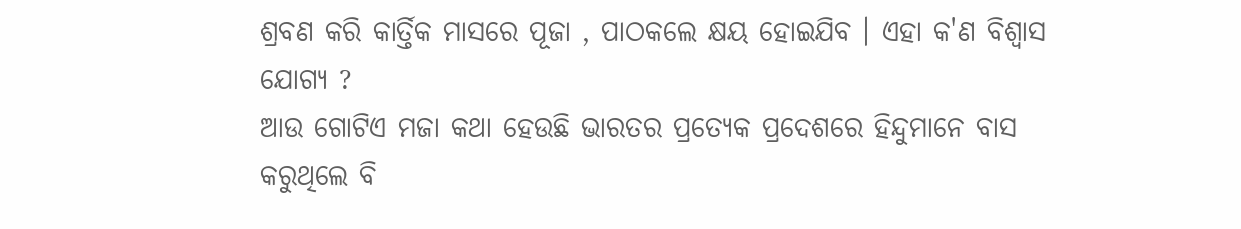ଶ୍ରବଣ କରି କାର୍ତ୍ତିକ ମାସରେ ପୂଜା , ପାଠକଲେ କ୍ଷୟ ହୋଇଯିବ । ଏହା କ'ଣ ବିଶ୍ବାସ ଯୋଗ୍ୟ ?
ଆଉ ଗୋଟିଏ ମଜା କଥା ହେଉଛି ଭାରତର ପ୍ରତ୍ୟେକ ପ୍ରଦେଶରେ ହିନ୍ଦୁମାନେ ବାସ କରୁଥିଲେ ବି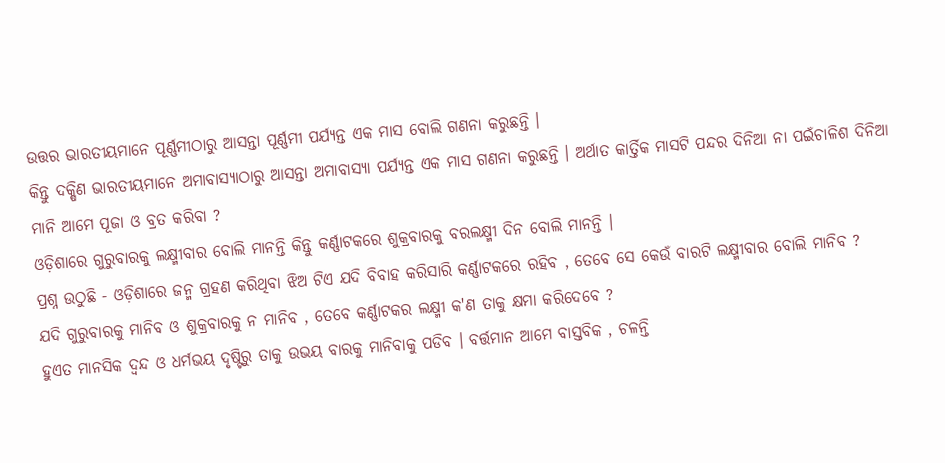ଉତ୍ତର ଭାରତୀୟମାନେ ପୂର୍ଣ୍ଣମୀଠାରୁ ଆସନ୍ତା ପୂର୍ଣ୍ଣମୀ ପର୍ଯ୍ୟନ୍ତ ଏକ ମାସ ବୋଲି ଗଣନା କରୁଛନ୍ତି ।
କିନ୍ତୁ ଦକ୍ଷିଣ ଭାରତୀୟମାନେ ଅମାବାସ୍ୟାଠାରୁ ଆସନ୍ତା ଅମାବାସ୍ୟା ପର୍ଯ୍ୟନ୍ତ ଏକ ମାସ ଗଣନା କରୁଛନ୍ତି । ଅର୍ଥାତ କାର୍ତ୍ତିକ ମାସଟି ପନ୍ଦର ଦିନିଆ ନା ପଇଁଚାଳିଶ ଦିନିଆ ମାନି ଆମେ ପୂଜା ଓ ବ୍ରତ କରିବା ?
ଓଡ଼ିଶାରେ ଗୁରୁବାରକୁ ଲକ୍ଷ୍ମୀବାର ବୋଲି ମାନନ୍ତି କିନ୍ତୁ କର୍ଣ୍ଣାଟକରେ ଶୁକ୍ରବାରକୁ ବରଲକ୍ଷ୍ମୀ ଦିନ ବୋଲି ମାନନ୍ତି ।
ପ୍ରଶ୍ନ ଉଠୁଛି - ଓଡ଼ିଶାରେ ଜନ୍ମ ଗ୍ରହଣ କରିଥିବା ଝିଅ ଟିଏ ଯଦି ବିବାହ କରିସାରି କର୍ଣ୍ଣାଟକରେ ରହିବ , ତେବେ ସେ କେଉଁ ବାରଟି ଲକ୍ଷ୍ମୀବାର ବୋଲି ମାନିବ ?
ଯଦି ଗୁରୁବାରକୁ ମାନିବ ଓ ଶୁକ୍ରବାରକୁ ନ ମାନିବ , ତେବେ କର୍ଣ୍ଣାଟକର ଲକ୍ଷ୍ମୀ କ'ଣ ତାକୁ କ୍ଷମା କରିଦେବେ ?
ହୁଏତ ମାନସିକ ଦ୍ବନ୍ଦ ଓ ଧର୍ମଭୟ ଦୃଷ୍ଟିରୁ ତାକୁ ଉଭୟ ବାରକୁ ମାନିବାକୁ ପଡିବ । ବର୍ତ୍ତମାନ ଆମେ ବାସ୍ତବିକ , ଚଳନ୍ତି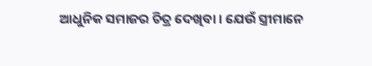ଆଧୁନିକ ସମାଜର ଚିତ୍ର ଦେଖିବା । ଯେଉଁ ସ୍ତ୍ରୀମାନେ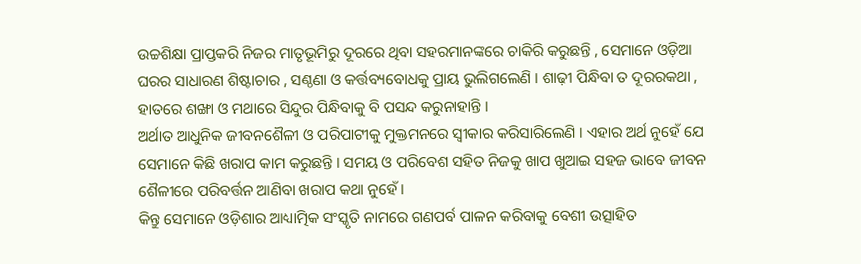ଉଚ୍ଚଶିକ୍ଷା ପ୍ରାପ୍ତକରି ନିଜର ମାତୃଭୂମିରୁ ଦୂରରେ ଥିବା ସହରମାନଙ୍କରେ ଚାକିରି କରୁଛନ୍ତି , ସେମାନେ ଓଡ଼ିଆ ଘରର ସାଧାରଣ ଶିଷ୍ଟାଚାର , ସଣ୍ଠଣା ଓ କର୍ତ୍ତବ୍ୟବୋଧକୁ ପ୍ରାୟ ଭୁଲିଗଲେଣି । ଶାଢ଼ୀ ପିନ୍ଧିବା ତ ଦୂରରକଥା , ହାତରେ ଶଙ୍ଖା ଓ ମଥାରେ ସିନ୍ଦୁର ପିନ୍ଧିବାକୁ ବି ପସନ୍ଦ କରୁନାହାନ୍ତି ।
ଅର୍ଥାତ ଆଧୁନିକ ଜୀବନଶୈଳୀ ଓ ପରିପାଟୀକୁ ମୁକ୍ତମନରେ ସ୍ବୀକାର କରିସାରିଲେଣି । ଏହାର ଅର୍ଥ ନୁହେଁ ଯେ ସେମାନେ କିଛି ଖରାପ କାମ କରୁଛନ୍ତି । ସମୟ ଓ ପରିବେଶ ସହିତ ନିଜକୁ ଖାପ ଖୁଆଇ ସହଜ ଭାବେ ଜୀବନ ଶୈଳୀରେ ପରିବର୍ତ୍ତନ ଆଣିବା ଖରାପ କଥା ନୁହେଁ ।
କିନ୍ତୁ ସେମାନେ ଓଡ଼ିଶାର ଆଧ୍ୟାତ୍ମିକ ସଂସ୍କୃତି ନାମରେ ଗଣପର୍ବ ପାଳନ କରିବାକୁ ବେଶୀ ଉତ୍ସାହିତ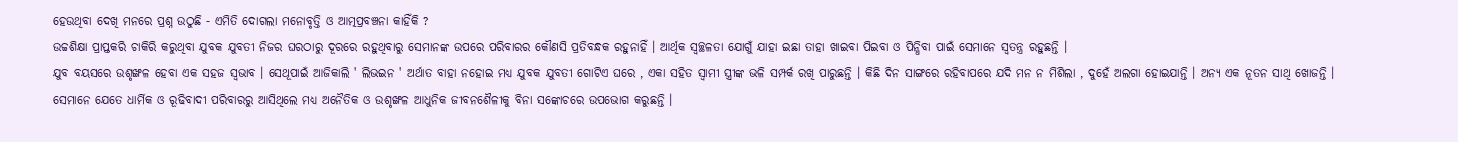ହେଉଥିବା ଦେଖି ମନରେ ପ୍ରଶ୍ନ ଉଠୁଛି - ଏମିତି ଦୋଗଲା ମନୋବୃତ୍ତି ଓ ଆତ୍ମପ୍ରବଞ୍ଚନା କାହିଁକି ?
ଉଚ୍ଚଶିକ୍ଷା ପ୍ରାପ୍ତକରି ଚାକିରି କରୁଥିବା ଯୁବକ ଯୁବତୀ ନିଜର ଘରଠାରୁ ଦୂରରେ ରହୁଥିବାରୁ ସେମାନଙ୍କ ଉପରେ ପରିବାରର କୌଣସି ପ୍ରତିବନ୍ଧକ ରହୁନାହିଁ । ଆର୍ଥିକ ସ୍ବଚ୍ଛଳତା ଯୋଗୁଁ ଯାହା ଇଛା ତାହା ଖାଇବା ପିଇବା ଓ ପିନ୍ଧିବା ପାଇଁ ସେମାନେ ସ୍ବତନ୍ତ୍ର ରହୁଛନ୍ତି ।
ଯୁବ ବୟସରେ ଉଶୃଙ୍ଖଳ ହେବା ଏକ ସହଜ ସ୍ବଭାବ । ସେଥୂପାଇଁ ଆଜିକାଲି ' ଲିଭଇନ ' ଅର୍ଥାତ ବାହା ନହୋଇ ମଧ୍ୟ ଯୁବକ ଯୁବତୀ ଗୋଟିଏ ଘରେ , ଏକା ସହିତ ସ୍ବାମୀ ସ୍ତ୍ରୀଙ୍କ ଭଳି ସମ୍ପର୍କ ରଖି ପାରୁଛନ୍ତି । କିଛି ଦିନ ସାଙ୍ଗରେ ରହିବାପରେ ଯଦି ମନ ନ ମିଶିଲା , ଦୁହେଁ ଅଲଗା ହୋଇଯାନ୍ତି । ଅନ୍ୟ ଏକ ନୂତନ ସାଥି ଖୋଜନ୍ତି ।
ସେମାନେ ଯେତେ ଧାର୍ମିକ ଓ ରୂଢିବାଦୀ ପରିବାରରୁ ଆସିଥିଲେ ମଧ୍ୟ ଅନୈତିକ ଓ ଉଶୃଙ୍ଖଳ ଆଧୁନିକ ଜୀବନଶୈଳୀକୁ ବିନା ସଙ୍କୋଚରେ ଉପଭୋଗ କରୁଛନ୍ତି ।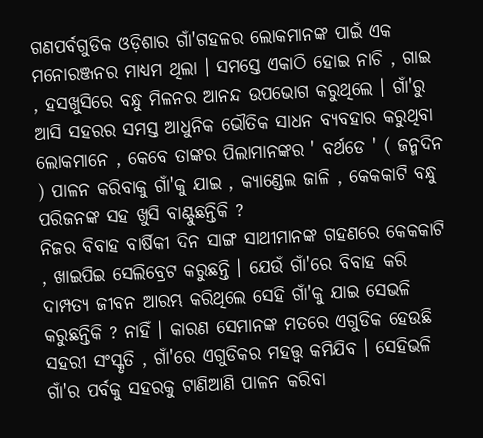ଗଣପର୍ବଗୁଡିକ ଓଡ଼ିଶାର ଗାଁ'ଗହଳର ଲୋକମାନଙ୍କ ପାଇଁ ଏକ ମନୋରଞ୍ଜନର ମାଧ୍ୟମ ଥିଲା । ସମସ୍ତେ ଏକାଠି ହୋଇ ନାଚି , ଗାଇ , ହସଖୁସିରେ ବନ୍ଧୁ ମିଳନର ଆନନ୍ଦ ଉପଭୋଗ କରୁଥିଲେ । ଗାଁ'ରୁ ଆସି ସହରର ସମସ୍ତ ଆଧୁନିକ ଭୌତିକ ସାଧନ ବ୍ୟବହାର କରୁଥିବା ଲୋକମାନେ , କେବେ ତାଙ୍କର ପିଲାମାନଙ୍କର ' ବର୍ଥଡେ ' ( ଜନ୍ମଦିନ ) ପାଳନ କରିବାକୁ ଗାଁ'କୁ ଯାଇ , କ୍ୟାଣ୍ଡେଲ ଜାଳି , କେକକାଟି ବନ୍ଧୁ ପରିଜନଙ୍କ ସହ ଖୁସି ବାଣ୍ଟୁଛନ୍ତିକି ?
ନିଜର ବିବାହ ବାର୍ଷିକୀ ଦିନ ସାଙ୍ଗ ସାଥୀମାନଙ୍କ ଗହଣରେ କେକକାଟି , ଖାଇପିଇ ସେଲିବ୍ରେଟ କରୁଛନ୍ତି । ଯେଉଁ ଗାଁ'ରେ ବିବାହ କରି ଦାମ୍ପତ୍ୟ ଜୀବନ ଆରମ୍ଭ କରିଥିଲେ ସେହି ଗାଁ'କୁ ଯାଇ ସେଭଳି କରୁଛନ୍ତିକି ? ନାହିଁ । କାରଣ ସେମାନଙ୍କ ମତରେ ଏଗୁଡିକ ହେଉଛି ସହରୀ ସଂସ୍କୃତି , ଗାଁ'ରେ ଏଗୁଡିକର ମହତ୍ତ୍ଵ କମିଯିବ । ସେହିଭଳି ଗାଁ'ର ପର୍ବକୁ ସହରକୁ ଟାଣିଆଣି ପାଳନ କରିବା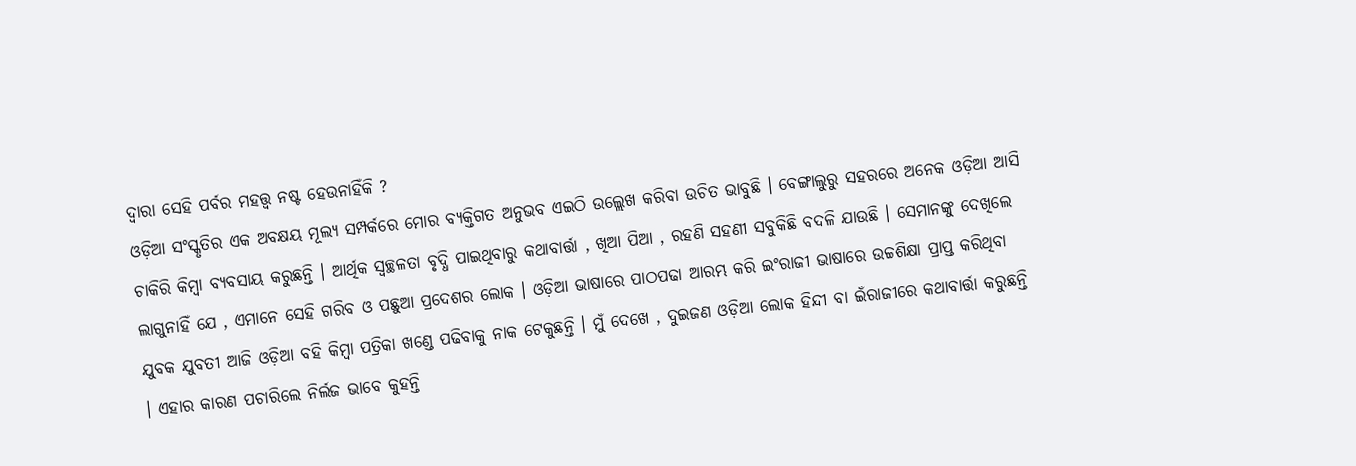ଦ୍ବାରା ସେହି ପର୍ବର ମହତ୍ତ୍ବ ନଷ୍ଟ ହେଉନାହିଁକି ?
ଓଡ଼ିଆ ସଂସ୍କୃତିର ଏକ ଅବକ୍ଷୟ ମୂଲ୍ୟ ସମ୍ପର୍କରେ ମୋର ବ୍ୟକ୍ତିଗତ ଅନୁଭବ ଏଇଠି ଉଲ୍ଲେଖ କରିବା ଉଚିତ ଭାବୁଛି । ବେଙ୍ଗାଲୁରୁ ସହରରେ ଅନେକ ଓଡ଼ିଆ ଆସି ଚାକିରି କିମ୍ବା ବ୍ୟବସାୟ କରୁଛନ୍ତି । ଆର୍ଥିକ ସ୍ବଚ୍ଛଳତା ବୃଦ୍ଧି ପାଇଥିବାରୁ କଥାବାର୍ତ୍ତା , ଖିଆ ପିଆ , ରହଣି ସହଣୀ ସବୁକିଛି ବଦଳି ଯାଉଛି । ସେମାନଙ୍କୁ ଦେଖିଲେ ଲାଗୁନାହିଁ ଯେ , ଏମାନେ ସେହି ଗରିବ ଓ ପଛୁଆ ପ୍ରଦେଶର ଲୋକ । ଓଡ଼ିଆ ଭାଷାରେ ପାଠପଢା ଆରମ୍ଭ କରି ଇଂରାଜୀ ଭାଷାରେ ଉଚ୍ଚଶିକ୍ଷା ପ୍ରାପ୍ତ କରିଥିବା ଯୁବକ ଯୁବତୀ ଆଜି ଓଡ଼ିଆ ବହି କିମ୍ବା ପତ୍ରିକା ଖଣ୍ଡେ ପଢିବାକୁ ନାକ ଟେକୁଛନ୍ତି । ମୁଁ ଦେଖେ , ଦୁଇଜଣ ଓଡ଼ିଆ ଲୋକ ହିନ୍ଦୀ ବା ଇଁରାଜୀରେ କଥାବାର୍ତ୍ତା କରୁଛନ୍ତି । ଏହାର କାରଣ ପଚାରିଲେ ନିର୍ଲଜ ଭାବେ କୁହନ୍ତି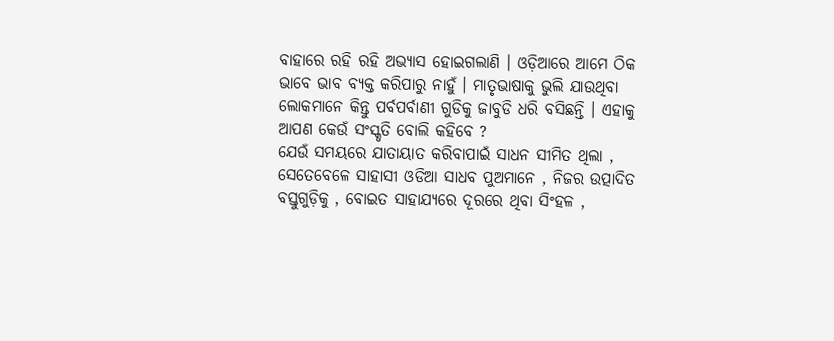ବାହାରେ ରହି ରହି ଅଭ୍ୟାସ ହୋଇଗଲାଣି । ଓଡ଼ିଆରେ ଆମେ ଠିକ ଭାବେ ଭାବ ବ୍ୟକ୍ତ କରିପାରୁ ନାହୁଁ । ମାତୃଭାଷାକୁ ଭୁଲି ଯାଉଥିବା ଲୋକମାନେ କିନ୍ତୁ ପର୍ବପର୍ବାଣୀ ଗୁଡିକୁ ଜାବୁଡି ଧରି ବସିଛନ୍ତି । ଏହାକୁ ଆପଣ କେଉଁ ସଂସ୍କୃତି ବୋଲି କହିବେ ?
ଯେଉଁ ସମୟରେ ଯାତାୟାତ କରିବାପାଇଁ ସାଧନ ସୀମିତ ଥିଲା , ସେତେବେଳେ ସାହାସୀ ଓଡିଆ ସାଧବ ପୁଅମାନେ , ନିଜର ଉତ୍ପାଦିତ ବସ୍ତୁଗୁଡ଼ିକୁ , ବୋଇତ ସାହାଯ୍ୟରେ ଦୂରରେ ଥିବା ସିଂହଳ ,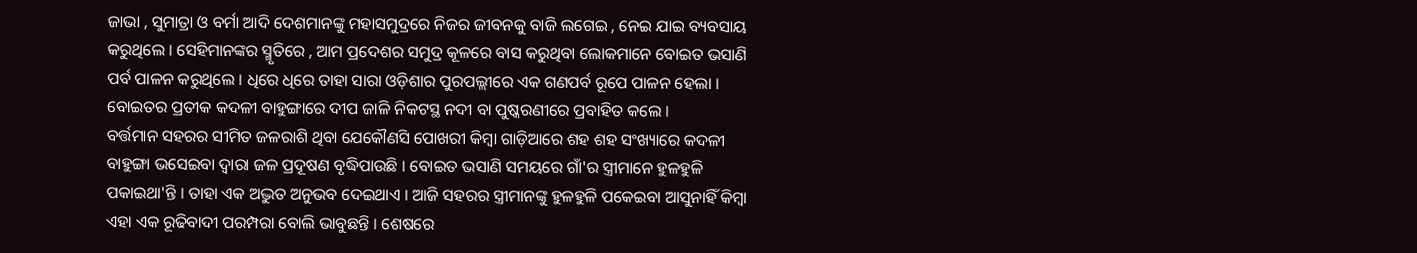ଜାଭା , ସୁମାତ୍ରା ଓ ବର୍ମା ଆଦି ଦେଶମାନଙ୍କୁ ମହାସମୁଦ୍ରରେ ନିଜର ଜୀବନକୁ ବାଜି ଲଗେଇ , ନେଇ ଯାଇ ବ୍ୟବସାୟ କରୁଥିଲେ । ସେହିମାନଙ୍କର ସ୍ମୃତିରେ , ଆମ ପ୍ରଦେଶର ସମୁଦ୍ର କୂଳରେ ବାସ କରୁଥିବା ଲୋକମାନେ ବୋଇତ ଭସାଣି ପର୍ବ ପାଳନ କରୁଥିଲେ । ଧିରେ ଧିରେ ତାହା ସାରା ଓଡ଼ିଶାର ପୁରପଲ୍ଲୀରେ ଏକ ଗଣପର୍ବ ରୂପେ ପାଳନ ହେଲା । ବୋଇତର ପ୍ରତୀକ କଦଳୀ ବାହୁଙ୍ଗାରେ ଦୀପ ଜାଳି ନିକଟସ୍ଥ ନଦୀ ବା ପୁଷ୍କରଣୀରେ ପ୍ରବାହିତ କଲେ ।
ବର୍ତ୍ତମାନ ସହରର ସୀମିତ ଜଳରାଶି ଥିବା ଯେକୌଣସି ପୋଖରୀ କିମ୍ବା ଗାଡ଼ିଆରେ ଶହ ଶହ ସଂଖ୍ୟାରେ କଦଳୀ ବାହୁଙ୍ଗା ଭସେଇବା ଦ୍ବାରା ଜଳ ପ୍ରଦୂଷଣ ବୃଦ୍ଧିପାଉଛି । ବୋଇତ ଭସାଣି ସମୟରେ ଗାଁ'ର ସ୍ତ୍ରୀମାନେ ହୁଳହୁଳି ପକାଇଥା'ନ୍ତି । ତାହା ଏକ ଅଦ୍ଭୁତ ଅନୁଭବ ଦେଇଥାଏ । ଆଜି ସହରର ସ୍ତ୍ରୀମାନଙ୍କୁ ହୁଳହୁଳି ପକେଇବା ଆସୁନାହିଁ କିମ୍ବା ଏହା ଏକ ରୂଢିବାଦୀ ପରମ୍ପରା ବୋଲି ଭାବୁଛନ୍ତି । ଶେଷରେ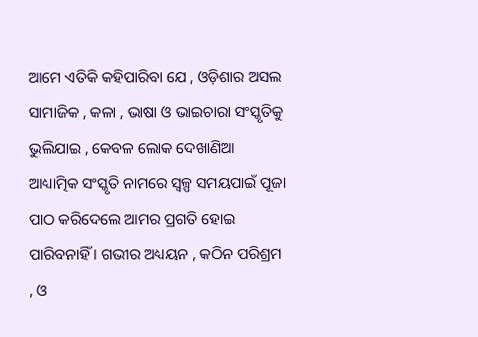ଆମେ ଏତିକି କହିପାରିବା ଯେ , ଓଡ଼ିଶାର ଅସଲ ସାମାଜିକ , କଳା , ଭାଷା ଓ ଭାଇଚାରା ସଂସ୍କୃତିକୁ ଭୁଲିଯାଇ , କେବଳ ଲୋକ ଦେଖାଣିଆ ଆଧ୍ୟାତ୍ମିକ ସଂସ୍କୃତି ନାମରେ ସ୍ବଳ୍ପ ସମୟପାଇଁ ପୂଜା ପାଠ କରିଦେଲେ ଆମର ପ୍ରଗତି ହୋଇ ପାରିବନାହିଁ । ଗଭୀର ଅଧ୍ୟୟନ , କଠିନ ପରିଶ୍ରମ , ଓ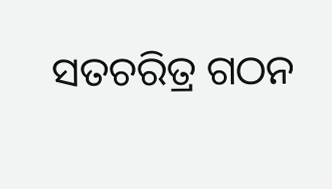ସତଚରିତ୍ର ଗଠନ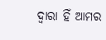ଦ୍ବାରା ହିଁ ଆମର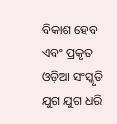ବିକାଶ ହେବ ଏବଂ ପ୍ରକୃତ ଓଡ଼ିଆ ସଂସ୍କୃତି ଯୁଗ ଯୁଗ ଧରି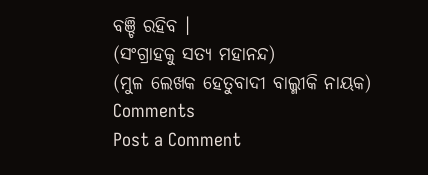ବଞ୍ଚି ରହିବ ।
(ସଂଗ୍ରାହକୁ ସତ୍ୟ ମହାନନ୍ଦ)
(ମୁଳ ଲେଖକ ହେତୁବାଦୀ ବାଲ୍ମୀକି ନାୟକ)
Comments
Post a Comment